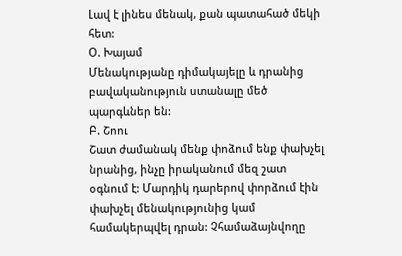Լավ է լինես մենակ, քան պատահած մեկի հետ:
Օ. Խայամ
Մենակությանը դիմակայելը և դրանից բավականություն ստանալը մեծ պարգևներ են:
Բ. Շոու
Շատ ժամանակ մենք փոձում ենք փախչել նրանից, ինչը իրականում մեզ շատ օգնում է: Մարդիկ դարերով փորձում էին փախչել մենակությունից կամ համակերպվել դրան: Չհամաձայնվողը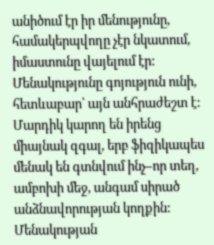անիծում էր իր մենությունը, համակերպվողը չէր նկատում, իմաստունը վայելում էր: Մենակությունը գոյություն ունի, հետևաբար՝ այն անհրաժեշտ է: Մարդիկ կարող են իրենց միայնակ զգալ, երբ ֆիզիկապես մենակ են գտնվում ինչ–որ տեղ, ամբոխի մեջ, անգամ սիրած անձնավորության կողքին: Մենակության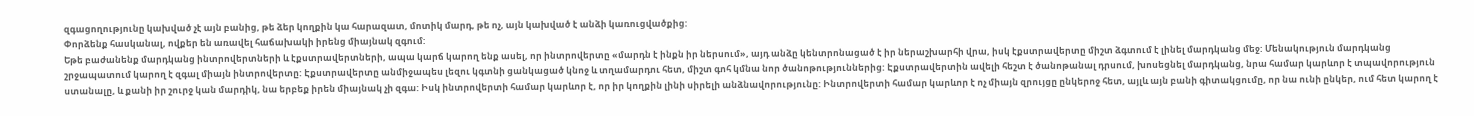զգացողությունը կախված չէ այն բանից, թե ձեր կողքին կա հարազատ, մոտիկ մարդ, թե ոչ, այն կախված է անձի կառուցվածքից:
Փորձենք հասկանալ, ովքեր են առավել հաճախակի իրենց միայնակ զգում:
Եթե բաժանենք մարդկանց ինտրովերտների և էքստրավերտների, ապա կարճ կարող ենք ասել, որ ինտրովերտը «մարդն է ինքն իր ներսում», այդ անձը կենտրոնացած է իր ներաշխարհի վրա, իսկ էքստրավերտը միշտ ձգտում է լինել մարդկանց մեջ: Մենակություն մարդկանց շրջապատում կարող է զգալ միայն ինտրովերտը: Էքստրավերտը անմիջապես լեզու կգտնի ցանկացած կնոջ և տղամարդու հետ, միշտ գոհ կմնա նոր ծանոթություններից: Էքստրավերտին ավելի հեշտ է ծանոթանալ դրսում, խոսեցնել մարդկանց, նրա համար կարևոր է տպավորություն ստանալը, և քանի իր շուրջ կան մարդիկ, նա երբեք իրեն միայնակ չի զգա: Իսկ ինտրովերտի համար կարևոր է, որ իր կողքին լինի սիրելի անձնավորությունը: Ինտրովերտի համար կարևոր է ոչ միայն զրույցը ընկերոջ հետ, այլև այն բանի գիտակցումը, որ նա ունի ընկեր, ում հետ կարող է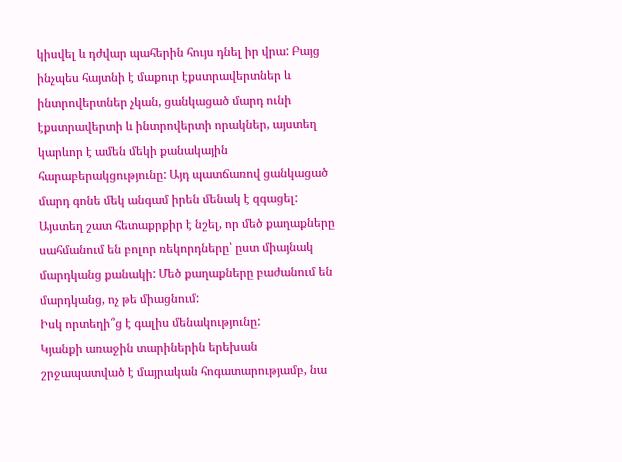կիսվել և դժվար պահերին հույս դնել իր վրա: Բայց ինչպես հայտնի է մաքուր էքստրավերտներ և ինտրովերտներ չկան, ցանկացած մարդ ունի էքստրավերտի և ինտրովերտի որակներ, այստեղ կարևոր է ամեն մեկի քանակային հարաբերակցությունը: Այդ պատճառով ցանկացած մարդ գոնե մեկ անգամ իրեն մենակ է զգացել:
Այստեղ շատ հետաքրքիր է նշել, որ մեծ քաղաքները սահմանում են բոլոր ռեկորդները՝ ըստ միայնակ մարդկանց քանակի: Մեծ քաղաքները բաժանում են մարդկանց, ոչ թե միացնում:
Իսկ որտեղի՞ց է գալիս մենակությունը:
Կյանքի առաջին տարիներին երեխան շրջապատված է մայրական հոգատարությամբ, նա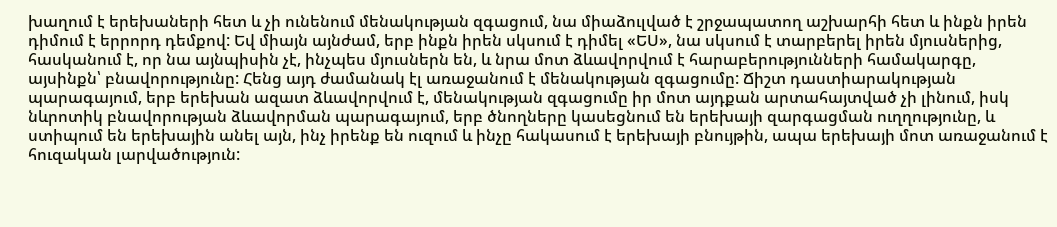խաղում է երեխաների հետ և չի ունենում մենակության զգացում, նա միաձուլված է շրջապատող աշխարհի հետ և ինքն իրեն դիմում է երրորդ դեմքով: Եվ միայն այնժամ, երբ ինքն իրեն սկսում է դիմել «ԵՍ», նա սկսում է տարբերել իրեն մյուսներից, հասկանում է, որ նա այնպիսին չէ, ինչպես մյուսներն են, և նրա մոտ ձևավորվում է հարաբերությունների համակարգը, այսինքն՝ բնավորությունը: Հենց այդ ժամանակ էլ առաջանում է մենակության զգացումը: Ճիշտ դաստիարակության պարագայում, երբ երեխան ազատ ձևավորվում է, մենակության զգացումը իր մոտ այդքան արտահայտված չի լինում, իսկ նևրոտիկ բնավորության ձևավորման պարագայում, երբ ծնողները կասեցնում են երեխայի զարգացման ուղղությունը, և ստիպում են երեխային անել այն, ինչ իրենք են ուզում և ինչը հակասում է երեխայի բնույթին, ապա երեխայի մոտ առաջանում է հուզական լարվածություն: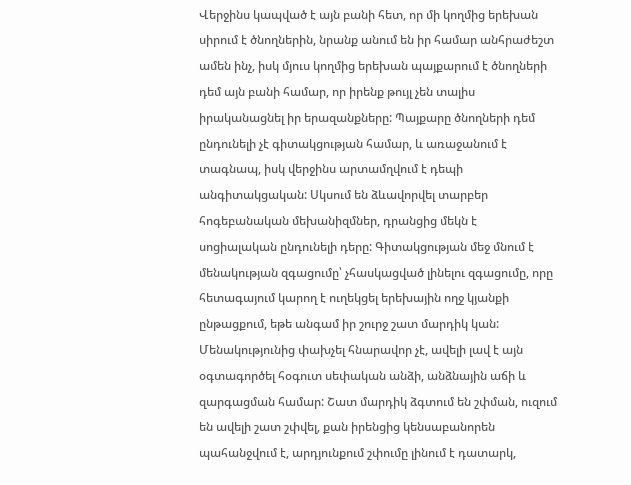Վերջինս կապված է այն բանի հետ, որ մի կողմից երեխան սիրում է ծնողներին, նրանք անում են իր համար անհրաժեշտ ամեն ինչ, իսկ մյուս կողմից երեխան պայքարում է ծնողների դեմ այն բանի համար, որ իրենք թույլ չեն տալիս իրականացնել իր երազանքները: Պայքարը ծնողների դեմ ընդունելի չէ գիտակցության համար, և առաջանում է տագնապ, իսկ վերջինս արտամղվում է դեպի անգիտակցական: Սկսում են ձևավորվել տարբեր հոգեբանական մեխանիզմներ, դրանցից մեկն է սոցիալական ընդունելի դերը: Գիտակցության մեջ մնում է մենակության զգացումը՝ չհասկացված լինելու զգացումը, որը հետագայում կարող է ուղեկցել երեխային ողջ կյանքի ընթացքում, եթե անգամ իր շուրջ շատ մարդիկ կան:
Մենակությունից փախչել հնարավոր չէ, ավելի լավ է այն օգտագործել հօգուտ սեփական անձի, անձնային աճի և զարգացման համար: Շատ մարդիկ ձգտում են շփման, ուզում են ավելի շատ շփվել, քան իրենցից կենսաբանորեն պահանջվում է, արդյունքում շփումը լինում է դատարկ,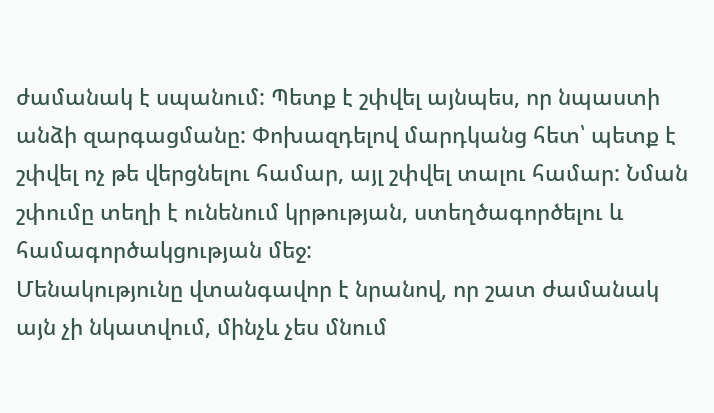ժամանակ է սպանում: Պետք է շփվել այնպես, որ նպաստի անձի զարգացմանը: Փոխազդելով մարդկանց հետ՝ պետք է շփվել ոչ թե վերցնելու համար, այլ շփվել տալու համար: Նման շփումը տեղի է ունենում կրթության, ստեղծագործելու և համագործակցության մեջ:
Մենակությունը վտանգավոր է նրանով, որ շատ ժամանակ այն չի նկատվում, մինչև չես մնում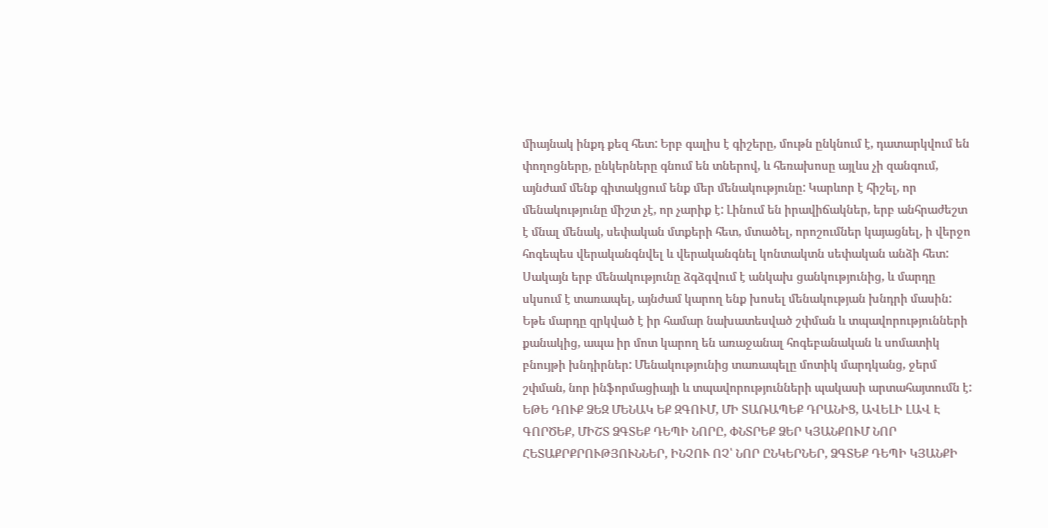միայնակ ինքդ քեզ հետ: Երբ գալիս է գիշերը, մութն ընկնում է, դատարկվում են փողոցները, ընկերները գնում են տներով, և հեռախոսը այլևս չի զանգում, այնժամ մենք գիտակցում ենք մեր մենակությունը: Կարևոր է հիշել, որ մենակությունը միշտ չէ, որ չարիք է: Լինում են իրավիճակներ, երբ անհրաժեշտ է մնալ մենակ, սեփական մտքերի հետ, մտածել, որոշումներ կայացնել, ի վերջո հոգեպես վերականգնվել և վերականգնել կոնտակտն սեփական անձի հետ: Սակայն երբ մենակությունը ձգձգվում է անկախ ցանկությունից, և մարդը սկսում է տառապել, այնժամ կարող ենք խոսել մենակության խնդրի մասին: Եթե մարդը զրկված է իր համար նախատեսված շփման և տպավորությունների քանակից, ապա իր մոտ կարող են առաջանալ հոգեբանական և սոմատիկ բնույթի խնդիրներ: Մենակությունից տառապելը մոտիկ մարդկանց, ջերմ շփման, նոր ինֆորմացիայի և տպավորությունների պակասի արտահայտումն է:
ԵԹԵ ԴՈՒՔ ՁԵԶ ՄԵՆԱԿ ԵՔ ԶԳՈՒՄ, ՄԻ ՏԱՌԱՊԵՔ ԴՐԱՆԻՑ, ԱՎԵԼԻ ԼԱՎ Է ԳՈՐԾԵՔ, ՄԻՇՏ ՁԳՏԵՔ ԴԵՊԻ ՆՈՐԸ, ՓՆՏՐԵՔ ՁԵՐ ԿՅԱՆՔՈՒՄ ՆՈՐ ՀԵՏԱՔՐՔՐՈՒԹՅՈՒՆՆԵՐ, ԻՆՉՈՒ ՈՉ՝ ՆՈՐ ԸՆԿԵՐՆԵՐ, ՁԳՏԵՔ ԴԵՊԻ ԿՅԱՆՔԻ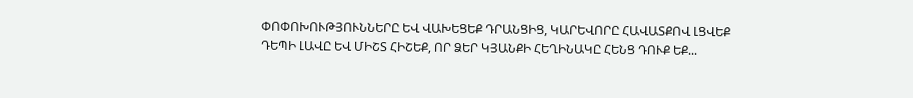ՓՈՓՈԽՈՒԹՅՈՒՆՆԵՐԸ ԵՎ ՎԱԽԵՑԵՔ ԴՐԱՆՑԻՑ, ԿԱՐԵՎՈՐԸ ՀԱՎԱՏՔՈՎ ԼՑՎԵՔ ԴԵՊԻ ԼԱՎԸ ԵՎ ՄԻՇՏ ՀԻՇԵՔ, ՈՐ ՁԵՐ ԿՅԱՆՔԻ ՀԵՂԻՆԱԿԸ ՀԵՆՑ ԴՈՒՔ ԵՔ...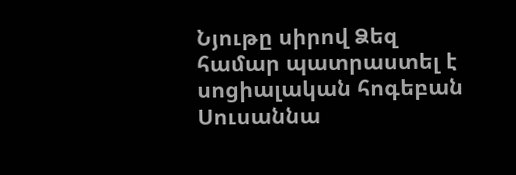Նյութը սիրով Ձեզ համար պատրաստել է սոցիալական հոգեբան Սուսաննա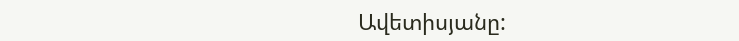Ավետիսյանը: